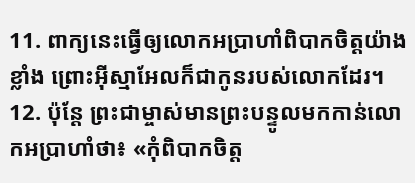11. ពាក្យនេះធ្វើឲ្យលោកអប្រាហាំពិបាកចិត្តយ៉ាងខ្លាំង ព្រោះអ៊ីស្មាអែលក៏ជាកូនរបស់លោកដែរ។
12. ប៉ុន្តែ ព្រះជាម្ចាស់មានព្រះបន្ទូលមកកាន់លោកអប្រាហាំថា៖ «កុំពិបាកចិត្ត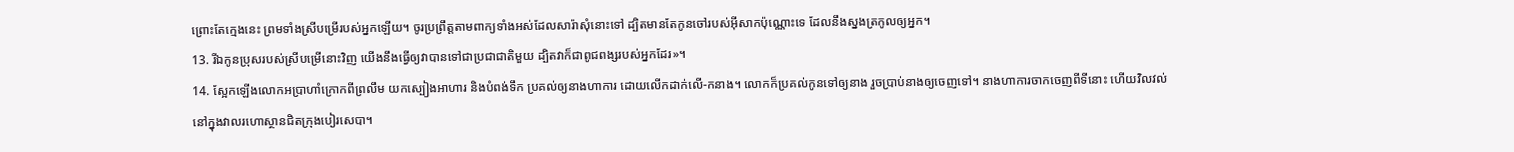ព្រោះតែក្មេងនេះ ព្រមទាំងស្រីបម្រើរបស់អ្នកឡើយ។ ចូរប្រព្រឹត្តតាមពាក្យទាំងអស់ដែលសារ៉ាសុំនោះទៅ ដ្បិតមានតែកូនចៅរបស់អ៊ីសាកប៉ុណ្ណោះទេ ដែលនឹងស្នងត្រកូលឲ្យអ្នក។
13. រីឯកូនប្រុសរបស់ស្រីបម្រើនោះវិញ យើងនឹងធ្វើឲ្យវាបានទៅជាប្រជាជាតិមួយ ដ្បិតវាក៏ជាពូជពង្សរបស់អ្នកដែរ»។
14. ស្អែកឡើងលោកអប្រាហាំក្រោកពីព្រលឹម យកស្បៀងអាហារ និងបំពង់ទឹក ប្រគល់ឲ្យនាងហាការ ដោយលើកដាក់លើ-កនាង។ លោកក៏ប្រគល់កូនទៅឲ្យនាង រួចប្រាប់នាងឲ្យចេញទៅ។ នាងហាការចាកចេញពីទីនោះ ហើយវិលវល់នៅក្នុងវាលរហោស្ថានជិតក្រុងបៀរសេបា។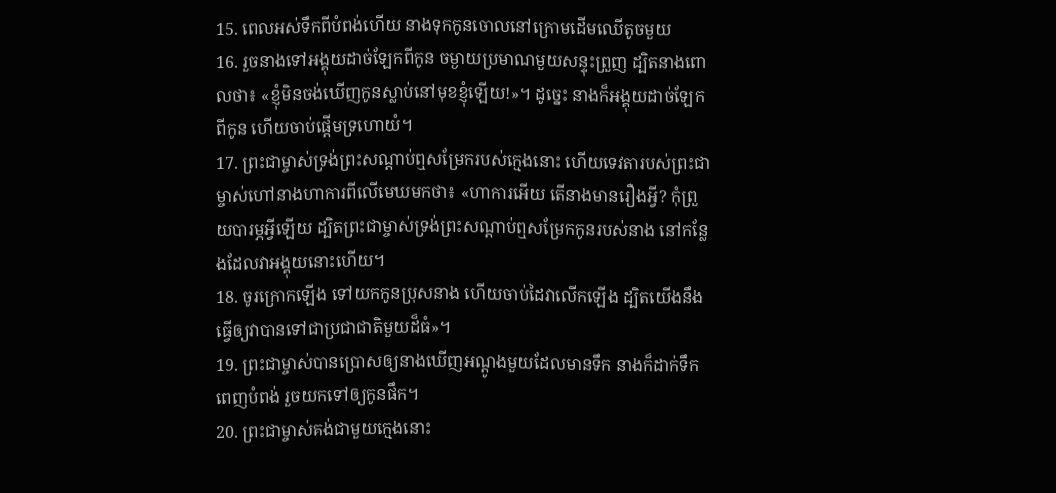15. ពេលអស់ទឹកពីបំពង់ហើយ នាងទុកកូនចោលនៅក្រោមដើមឈើតូចមួយ
16. រួចនាងទៅអង្គុយដាច់ឡែកពីកូន ចម្ងាយប្រមាណមួយសន្ទុះព្រួញ ដ្បិតនាងពោលថា៖ «ខ្ញុំមិនចង់ឃើញកូនស្លាប់នៅមុខខ្ញុំឡើយ!»។ ដូច្នេះ នាងក៏អង្គុយដាច់ឡែកពីកូន ហើយចាប់ផ្ដើមទ្រហោយំ។
17. ព្រះជាម្ចាស់ទ្រង់ព្រះសណ្ដាប់ឮសម្រែករបស់ក្មេងនោះ ហើយទេវតារបស់ព្រះជាម្ចាស់ហៅនាងហាការពីលើមេឃមកថា៖ «ហាការអើយ តើនាងមានរឿងអ្វី? កុំព្រួយបារម្ភអ្វីឡើយ ដ្បិតព្រះជាម្ចាស់ទ្រង់ព្រះសណ្ដាប់ឮសម្រែកកូនរបស់នាង នៅកន្លែងដែលវាអង្គុយនោះហើយ។
18. ចូរក្រោកឡើង ទៅយកកូនប្រុសនាង ហើយចាប់ដៃវាលើកឡើង ដ្បិតយើងនឹងធ្វើឲ្យវាបានទៅជាប្រជាជាតិមួយដ៏ធំ»។
19. ព្រះជាម្ចាស់បានប្រោសឲ្យនាងឃើញអណ្ដូងមួយដែលមានទឹក នាងក៏ដាក់ទឹកពេញបំពង់ រួចយកទៅឲ្យកូនផឹក។
20. ព្រះជាម្ចាស់គង់ជាមួយក្មេងនោះ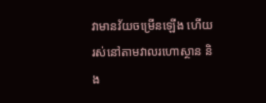វាមានវ័យចម្រើនឡើង ហើយរស់នៅតាមវាលរហោស្ថាន និង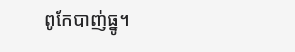ពូកែបាញ់ធ្នូ។